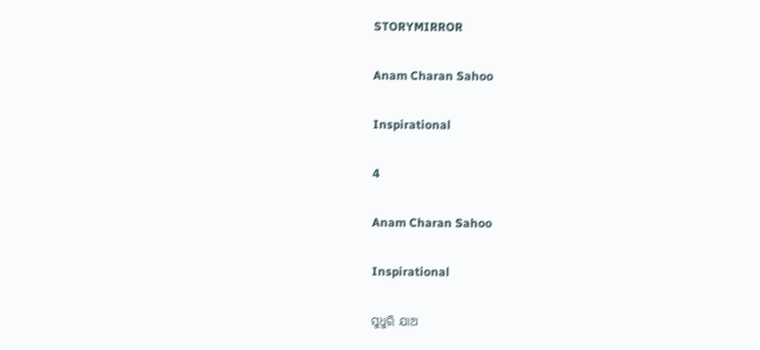STORYMIRROR

Anam Charan Sahoo

Inspirational

4

Anam Charan Sahoo

Inspirational

ସୁଧୁରି ଯାଅ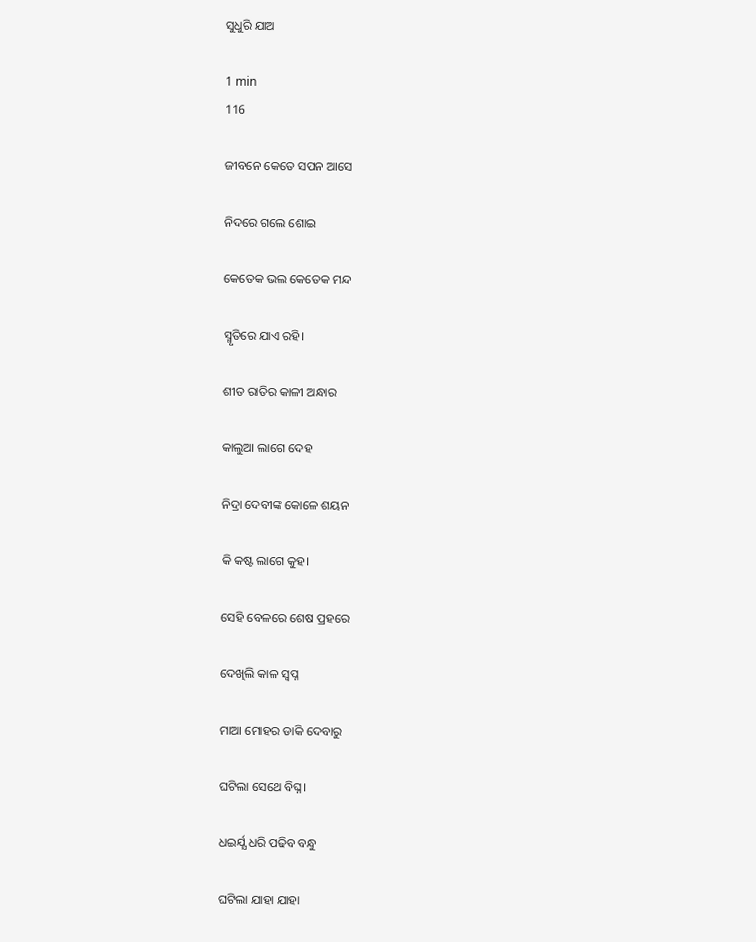ସୁଧୁରି ଯାଅ

1 min
116

ଜୀବନେ କେତେ ସପନ ଆସେ

ନିଦରେ ଗଲେ ଶୋଇ

କେତେକ ଭଲ କେତେକ ମନ୍ଦ

ସ୍ମୃତିରେ ଯାଏ ରହି।

ଶୀତ ରାତିର କାଳୀ ଅନ୍ଧାର

କାଲୁଆ ଲାଗେ ଦେହ

ନିଦ୍ରା ଦେବୀଙ୍କ କୋଳେ ଶୟନ

କି କଷ୍ଟ ଲାଗେ କୁହ।

ସେହି ବେଳରେ ଶେଷ ପ୍ରହରେ

ଦେଖିଲି କାଳ ସ୍ବପ୍ନ

ମାଆ ମୋହର ଡାକି ଦେବାରୁ

ଘଟିଲା ସେଥେ ବିଘ୍ନ।

ଧଇର୍ଯ୍ଯ ଧରି ପଢିବ ବନ୍ଧୁ

ଘଟିଲା ଯାହା ଯାହା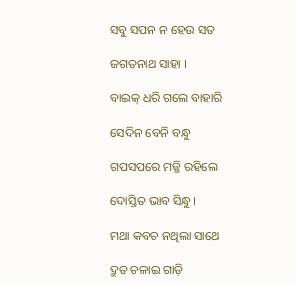ସବୁ ସପନ ନ ହେଉ ସତ

ଜଗତନାଥ ସାହା ।

ବାଇକ୍ ଧରି ଗଲେ ବାହାରି

ସେଦିନ ବେନି ବନ୍ଧୁ

ଗପସପରେ ମଜ୍ଜି ରହିଲେ

ଦୋସ୍ତିତ ଭାବ ସିନ୍ଧୁ।

ମଥା କବଚ ନଥିଲା ସାଥେ

ଦ୍ରୁତ ଚଳାଇ ଗାଡ଼ି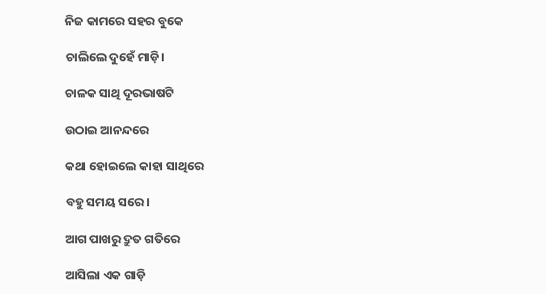ନିଜ କାମରେ ସହର ବୁକେ

ଚାଲିଲେ ଦୁହେଁ ମାଡ଼ି।

ଚାଳକ ସାଥି ଦୂରଭାଷଟି

ଉଠାଇ ଆନନ୍ଦରେ

କଥା ହୋଇଲେ କାହା ସାଥିରେ

ବହୁ ସମୟ ସରେ।

ଆଗ ପାଖରୁ ଦ୍ରୁତ ଗତିରେ

ଆସିଲା ଏକ ଗାଡ଼ି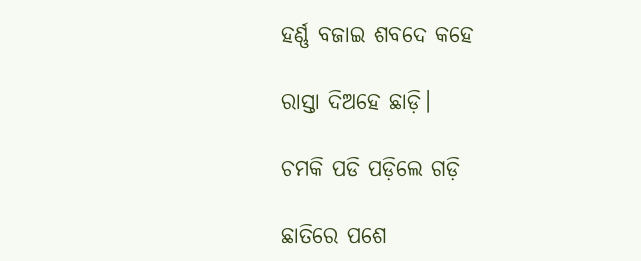ହର୍ଣ୍ଣ ବଜାଇ ଶବଦେ କହେ

ରାସ୍ତା ଦିଅହେ ଛାଡ଼ି।

ଚମକି ପଡି ପଡ଼ିଲେ ଗଡ଼ି

ଛାତିରେ ପଶେ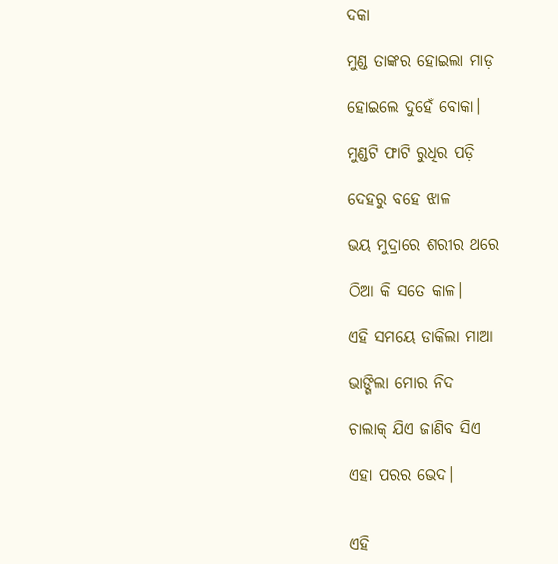ଦକା

ମୁଣ୍ଡ ତାଙ୍କର ହୋଇଲା ମାଡ଼

ହୋଇଲେ ଦୁହେଁ ବୋକା।

ମୁଣ୍ଡଟି ଫାଟି ରୁଧିର ପଡ଼ି

ଦେହରୁ ବହେ ଝାଳ

ଭୟ ମୁଦ୍ରାରେ ଶରୀର ଥରେ

ଠିଆ କି ସତେ କାଳ।

ଏହି ସମୟେ ଡାକିଲା ମାଆ

ଭାଙ୍ଗିଲା ମୋର ନିଦ

ଚାଲାକ୍ ଯିଏ ଜାଣିବ ସିଏ

ଏହା ପରର ଭେଦ।


ଏହି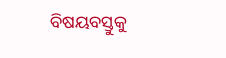ବିଷୟବସ୍ତୁକୁ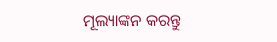ମୂଲ୍ୟାଙ୍କନ କରନ୍ତୁ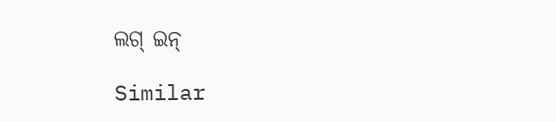ଲଗ୍ ଇନ୍

Similar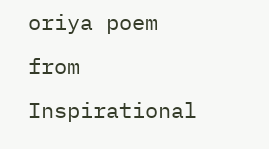oriya poem from Inspirational